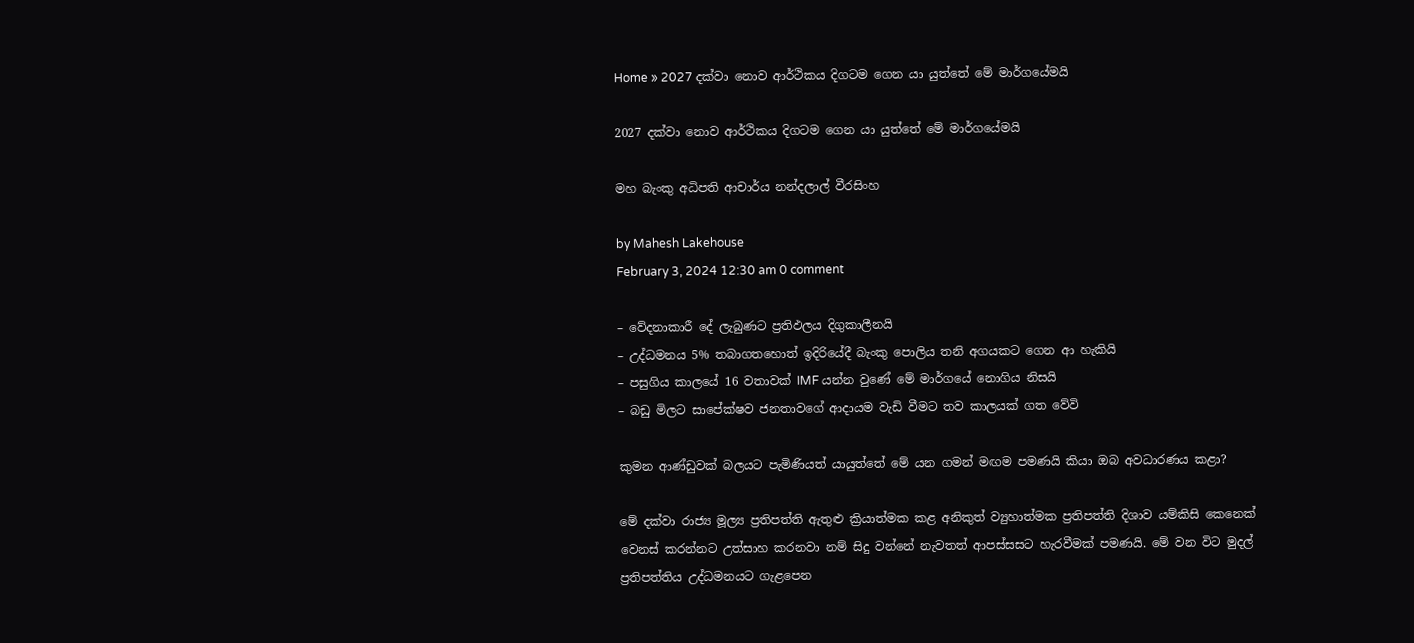Home » 2027 දක්වා නොව ආර්ථිකය දිගටම ගෙන යා යුත්තේ මේ මාර්ගයේමයි

2027 දක්වා නොව ආර්ථිකය දිගටම ගෙන යා යුත්තේ මේ මාර්ගයේමයි

මහ බැංකු අධිපති ආචාර්ය නන්දලාල් වීරසිංහ

by Mahesh Lakehouse
February 3, 2024 12:30 am 0 comment

– වේදනාකාරී දේ ලැබුණට ප්‍රතිඵලය දිගුකාලීනයි
– උද්ධමනය 5% තබාගතහොත් ඉදිරියේදී බැංකු පොලිය තනි අගයකට ගෙන ආ හැකියි
– පසුගිය කාලයේ 16 වතාවක් IMF යන්න වුණේ මේ මාර්ගයේ නොගිය නිසයි
– බඩු මිලට සාපේක්ෂව ජනතාවගේ ආදායම වැඩි වීමට තව කාලයක් ගත වේවි

කුමන ආණ්ඩුවක් බලයට පැමිණියත් යායුත්තේ මේ යන ගමන් මඟම පමණයි කියා ඔබ අවධාරණය කළා?

මේ දක්වා රාජ්‍ය මූල්‍ය ප්‍රතිපත්ති ඇතුළු ක්‍රියාත්මක කළ අනිකුත් ව්‍යුහාත්මක ප්‍රතිපත්ති දිශාව යම්කිසි කෙනෙක් වෙනස් කරන්නට උත්සාහ කරනවා නම් සිදු වන්නේ නැවතත් ආපස්සසට හැරවීමක් පමණයි. මේ වන විට මුදල් ප්‍රතිපත්තිය උද්ධමනයට ගැළපෙන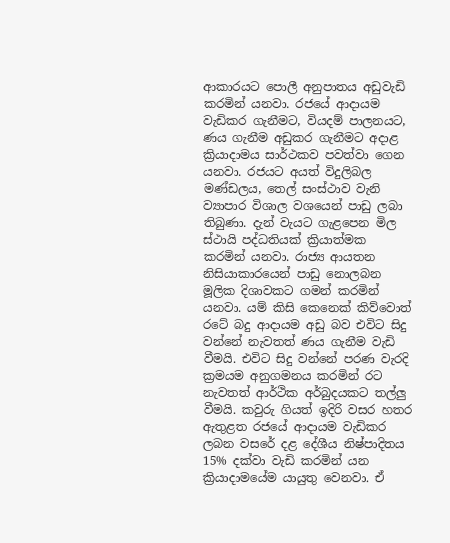ආකාරයට පොලී අනුපාතය අඩුවැඩි කරමින් යනවා. රජයේ ආදායම වැඩිකර ගැනීමට, වියදම් පාලනයට, ණය ගැනීම අඩුකර ගැනීමට අදාළ ක්‍රියාදාමය සාර්ථකව පවත්වා ගෙන යනවා. රජයට අයත් විදුලිබල මණ්ඩලය, තෙල් සංස්ථාව වැනි ව්‍යාපාර විශාල වශයෙන් පාඩු ලබා තිබුණා. දැන් වැයට ගැළපෙන මිල ස්ථායි පද්ධතියක් ක්‍රියාත්මක කරමින් යනවා. රාජ්‍ය ආයතන නිසියාකාරයෙන් පාඩු නොලබන මූලික දිශාවකට ගමන් කරමින් යනවා. යම් කිසි කෙනෙක් කිව්වොත් රටේ බදු ආදායම අඩු බව එවිට සිදු වන්නේ නැවතත් ණය ගැනීම වැඩි වීමයි. එවිට සිදු වන්නේ පරණ වැරදි ක්‍රමයම අනුගමනය කරමින් රට නැවතත් ආර්ථික අර්බුදයකට තල්ලු වීමයි. කවුරු ගියත් ඉදිරි වසර හතර ඇතුළත රජයේ ආදායම වැඩිකර ලබන වසරේ දළ දේශීය නිෂ්පාදිතය 15% දක්වා වැඩි කරමින් යන ක්‍රියාදාමයේම යායුතු වෙනවා. ඒ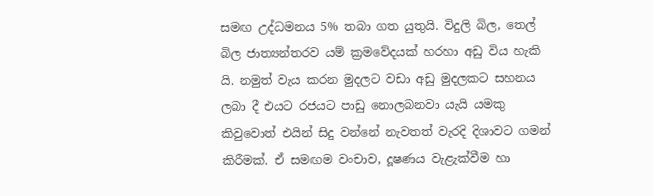සමඟ උද්ධමනය 5% තබා ගත යුතුයි. විදුලි බිල, තෙල් බිල ජාත්‍යන්තරව යම් ක්‍රමවේදයක් හරහා අඩු විය හැකි යි. නමුත් වැය කරන මුදලට වඩා අඩු මුදලකට සහනය ලබා දී එයට රජයට පාඩු නොලබනවා යැයි යමකු කිවුවොත් එයින් සිදු වන්නේ නැවතත් වැරදි දිශාවට ගමන් කිරීමක්. ඒ සමඟම වංචාව, දූෂණය වැළැක්වීම හා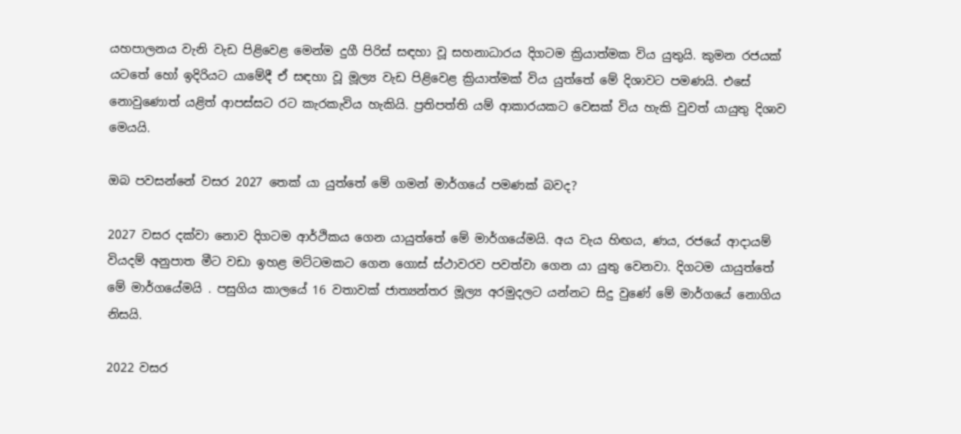යහපාලනය වැනි වැඩ පිළිවෙළ මෙන්ම දුගී පිරිස් සඳහා වූ සහනාධාරය දිගටම ක්‍රියාත්මක විය යුතුයි. කුමන රජයක් යටතේ හෝ ඉදිරියට යාමේදී ඒ සඳහා වූ මූල්‍ය වැඩ පිළිවෙළ ක්‍රියාත්මක් විය යුත්තේ මේ දිශාවට පමණයි. එසේ නොවුණොත් යළිත් ආපස්සට රට කැරකැවිය හැකියි. ප්‍රතිපත්ති යම් ආකාරයකට වෙසක් විය හැකි වුවත් යායුතු දිශාව මෙයයි.

ඔබ පවසන්නේ වසර 2027 තෙක් යා යුත්තේ මේ ගමන් මාර්ගයේ පමණක් බවද?

2027 වසර දක්වා නොව දිගටම ආර්ථිකය ගෙන යායුත්තේ මේ මාර්ගයේමයි. අය වැය හිඟය, ණය, රජයේ ආදායම් වියදම් අනුපාත මීට වඩා ඉහළ මට්ටමකට ගෙන ගොස් ස්ථාවරව පවත්වා ගෙන යා යුතු වෙනවා. දිගටම යායුත්තේ මේ මාර්ගයේමයි . පසුගිය කාලයේ 16 වතාවක් ජාත්‍යන්තර මූල්‍ය අරමුදලට යන්නට සිදු වුණේ මේ මාර්ගයේ නොගිය නිසයි.

2022 වසර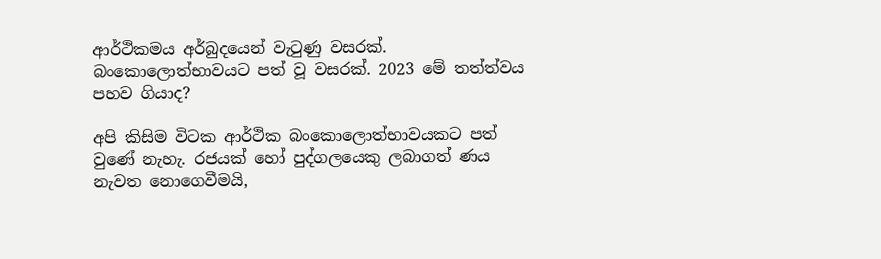ආර්ථිකමය අර්බුදයෙන් වැටුණු වසරක්. බංකොලොත්භාවයට පත් වූ වසරක්. 2023 මේ තත්ත්වය පහව ගියාද?

අපි කිසිම විටක ආර්ථික බංකොලොත්භාවයකට පත් වුණේ නැහැ. රජයක් හෝ පුද්ගලයෙකු ලබාගත් ණය නැවත නොගෙවීමයි,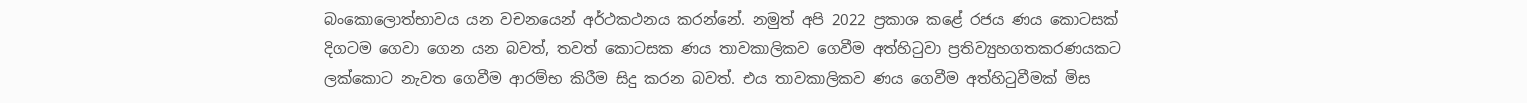බංකොලොත්භාවය යන වචනයෙන් අර්ථකථනය කරන්නේ. නමුත් අපි 2022 ප්‍රකාශ කළේ රජය ණය කොටසක් දිගටම ගෙවා ගෙන යන බවත්, තවත් කොටසක ණය තාවකාලිකව ගෙවීම අත්හිටුවා ප්‍රතිව්‍යුහගතකරණයකට ලක්කොට නැවත ගෙවීම ආරම්භ කිරීම සිදු කරන බවත්. එය තාවකාලිකව ණය ගෙවීම අත්හිටුවීමක් මිස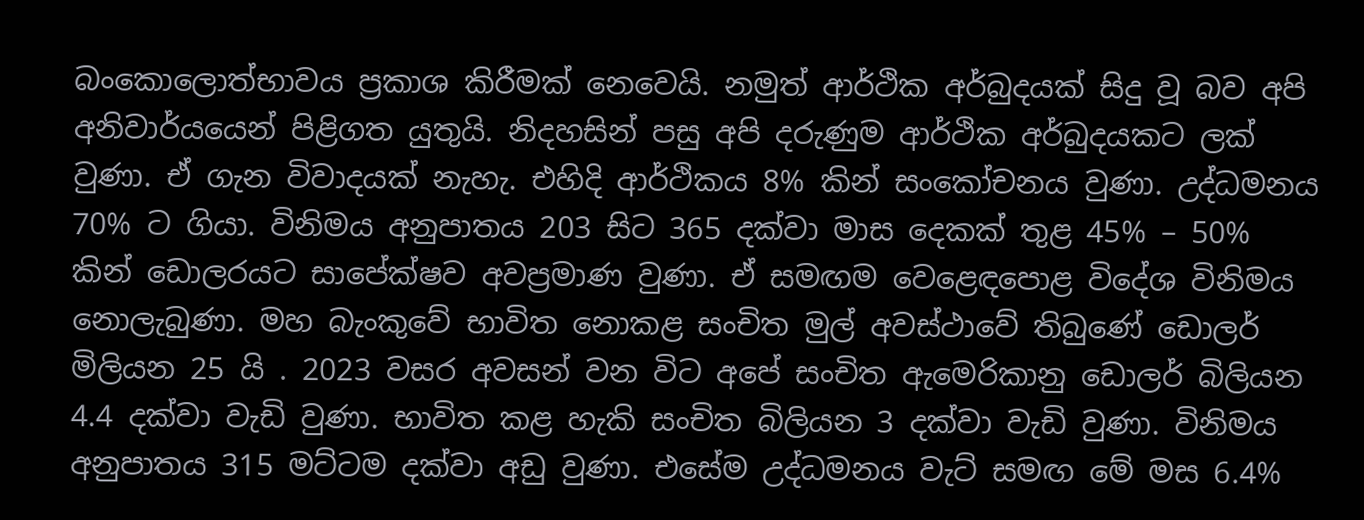බංකොලොත්භාවය ප්‍රකාශ කිරීමක් නෙවෙයි. නමුත් ආර්ථික අර්බුදයක් සිදු වූ බව අපි අනිවාර්යයෙන් පිළිගත යුතුයි. නිදහසින් පසු අපි දරුණුම ආර්ථික අර්බුදයකට ලක් වුණා. ඒ ගැන විවාදයක් නැහැ. එහිදි ආර්ථිකය 8% කින් සංකෝචනය වුණා. උද්ධමනය 70% ට ගියා. විනිමය අනුපාතය 203 සිට 365 දක්වා මාස දෙකක් තුළ 45% – 50% කින් ඩොලරයට සාපේක්ෂව අවප්‍රමාණ වුණා. ඒ සමඟම වෙළෙඳපොළ විදේශ විනිමය නොලැබුණා. මහ බැංකුවේ භාවිත නොකළ සංචිත මුල් අවස්ථාවේ තිබුණේ ඩොලර් මිලියන 25 යි . 2023 වසර අවසන් වන විට අපේ සංචිත ඇමෙරිකානු ඩොලර් බිලියන 4.4 දක්වා වැඩි වුණා. භාවිත කළ හැකි සංචිත බිලියන 3 දක්වා වැඩි වුණා. විනිමය අනුපාතය 315 මට්ටම දක්වා අඩු වුණා. එසේම උද්ධමනය වැට් සමඟ මේ මස 6.4%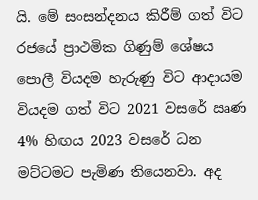යි. මේ සංසන්දනය කිරීම් ගත් විට රජයේ ප්‍රාථමික ගිණුම් ශේෂය පොලී වියදම හැරුණු විට ආදායම වියදම ගත් විට 2021 වසරේ ඍණ 4% හිඟය 2023 වසරේ ධන මට්ටමට පැමිණ තියෙනවා. අද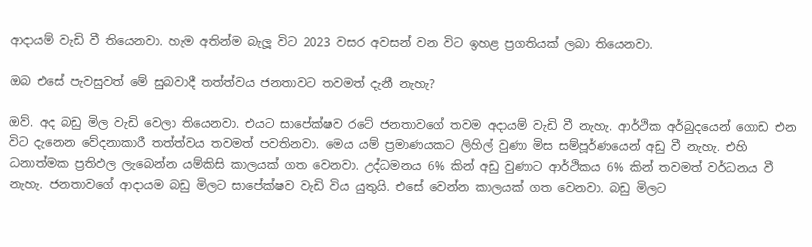ආදායම් වැඩි වී තියෙනවා. හැම අතින්ම බැලූ විට 2023 වසර අවසන් වන විට ඉහළ ප්‍රගතියක් ලබා තියෙනවා.

ඔබ එසේ පැවසුවත් මේ සුබවාදී තත්ත්වය ජනතාවට තවමත් දැනී නැහැ?

ඔව්. අද බඩු මිල වැඩි වෙලා තියෙනවා. එයට සාපේක්ෂව රටේ ජනතාවගේ තවම අදායම් වැඩි වී නැහැ. ආර්ථික අර්බුදයෙන් ගොඩ එන විට දැනෙන වේදනාකාරී තත්ත්වය තවමත් පවතිනවා. මෙය යම් ප්‍රමාණයකට ලිහිල් වුණා මිස සම්පූර්ණයෙන් අඩු වී නැහැ. එහි ධනාත්මක ප්‍රතිඵල ලැබෙන්න යම්කිසි කාලයක් ගත වෙනවා. උද්ධමනය 6% කින් අඩු වුණාට ආර්ථිකය 6% කින් තවමත් වර්ධනය වී නැහැ. ජනතාවගේ ආදායම බඩු මිලට සාපේක්ෂව වැඩි විය යුතුයි. එසේ වෙන්න කාලයක් ගත වෙනවා. බඩු මිලට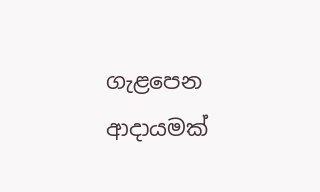ගැළපෙන ආදායමක්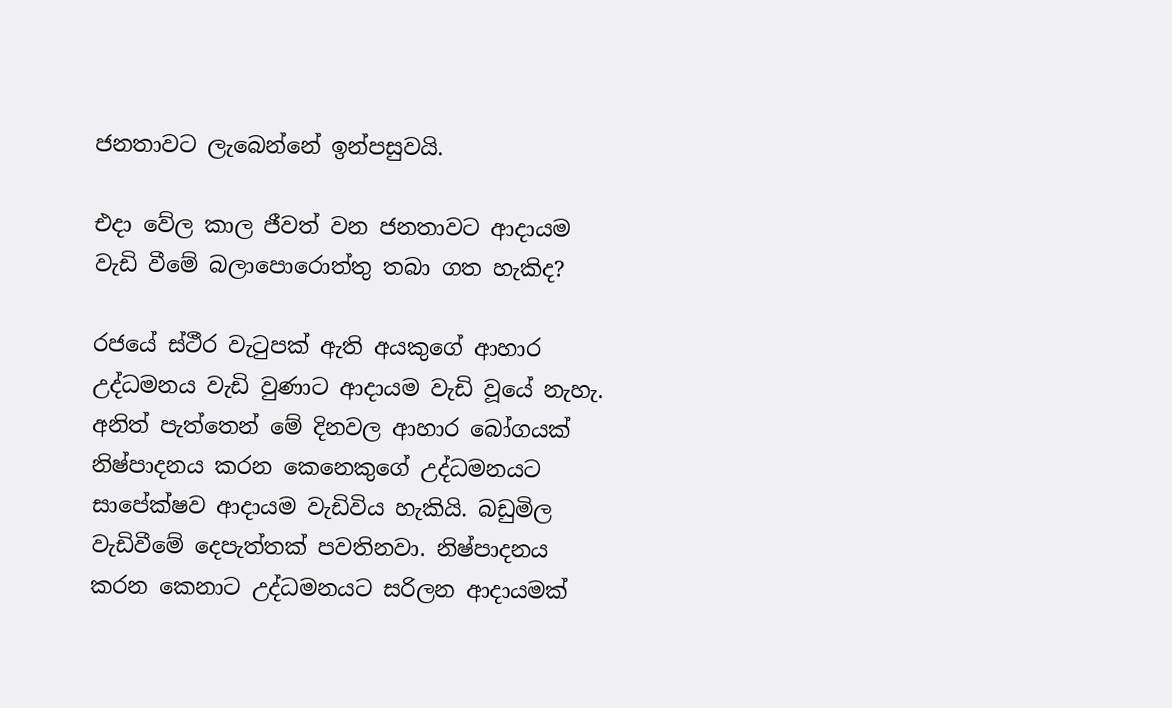ජනතාවට ලැබෙන්නේ ඉන්පසුවයි.

එදා වේල කාල ජීවත් වන ජනතාවට ආදායම වැඩි වීමේ බලාපොරොත්තු තබා ගත හැකිද?

රජයේ ස්ථීර වැටුපක් ඇති අයකුගේ ආහාර උද්ධමනය වැඩි වුණාට ආදායම වැඩි වූයේ නැහැ. අනිත් පැත්තෙන් මේ දිනවල ආහාර බෝගයක් නිෂ්පාදනය කරන කෙනෙකුගේ උද්ධමනයට සාපේක්ෂව ආදායම වැඩිවිය හැකියි. බඩුමිල වැඩිවීමේ දෙපැත්තක් පවතිනවා. නිෂ්පාදනය කරන කෙනාට උද්ධමනයට සරිලන ආදායමක්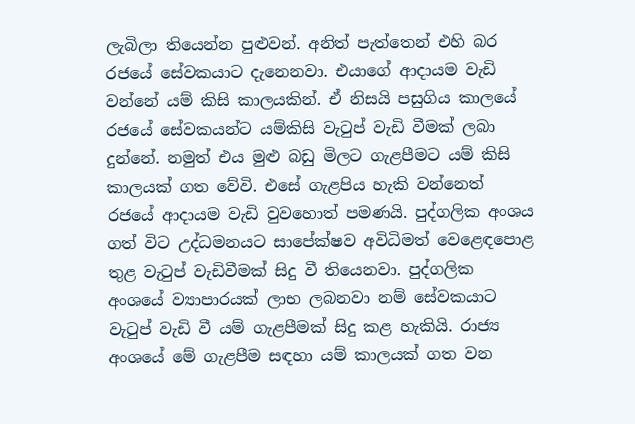ලැබිලා තියෙන්න පුළුවන්. අනිත් පැත්තෙන් එහි බර රජයේ සේවකයාට දැනෙනවා. එයාගේ ආදායම වැඩි වන්නේ යම් කිසි කාලයකින්. ඒ නිසයි පසුගිය කාලයේ රජයේ සේවකයන්ට යම්කිසි වැටුප් වැඩි වීමක් ලබා දුන්නේ. නමුත් එය මුළු බඩු මිලට ගැළපීමට යම් කිසි කාලයක් ගත වේවි. එසේ ගැළපිය හැකි වන්නෙත් රජයේ ආදායම වැඩි වුවහොත් පමණයි. පුද්ගලික අංශය ගත් විට උද්ධමනයට සාපේක්ෂව අවිධිමත් වෙළෙඳපොළ තුළ වැටුප් වැඩිවීමක් සිදු වී තියෙනවා. පුද්ගලික අංශයේ ව්‍යාපාරයක් ලාභ ලබනවා නම් සේවකයාට වැටුප් වැඩි වී යම් ගැළපීමක් සිදු කළ හැකියි. රාජ්‍ය අංශයේ මේ ගැළපීම සඳහා යම් කාලයක් ගත වන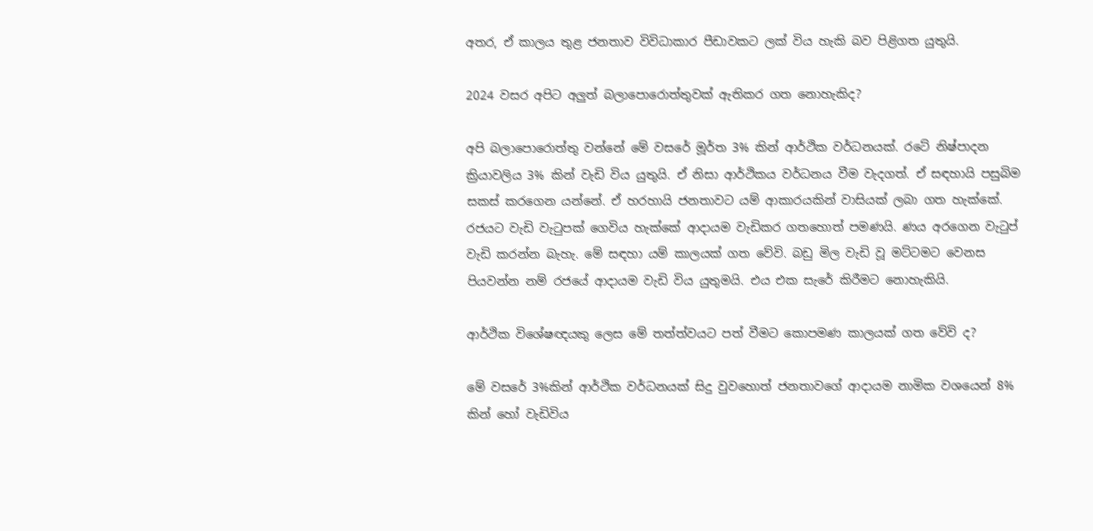අතර, ඒ කාලය තුළ ජනතාව විවිධාකාර පීඩාවකට ලක් විය හැකි බව පිළිගත යුතුයි.

2024 වසර අපිට අලුත් බලාපොරොත්තුවක් ඇතිකර ගත නොහැකිද?

අපි බලාපොරොත්තු වන්නේ මේ වසරේ මූර්ත 3% කින් ආර්ථික වර්ධනයක්. රටේ නිෂ්පාදන ක්‍රියාවලිය 3% කින් වැඩි විය යුතුයි. ඒ නිසා ආර්ථිකය වර්ධනය වීම වැදගත්. ඒ සඳහායි පසුබිම සකස් කරගෙන යන්නේ. ඒ හරහායි ජනතාවට යම් ආකාරයකින් වාසියක් ලබා ගත හැක්කේ. රජයට වැඩි වැටුපක් ගෙවිය හැක්කේ ආදායම වැඩිකර ගතහොත් පමණයි. ණය අරගෙන වැටුප් වැඩි කරන්න බැහැ. මේ සඳහා යම් කාලයක් ගත වේවි. බඩු මිල වැඩි වූ මට්ටමට වෙනස පියවන්න නම් රජයේ ආදායම වැඩි විය යුතුමයි. එය එක සැරේ කිරීමට නොහැකියි.

ආර්ථික විශේෂඥයකු ලෙස මේ තත්ත්වයට පත් වීමට කොපමණ කාලයක් ගත වේවි ද?

මේ වසරේ 3%කින් ආර්ථික වර්ධනයක් සිදු වුවහොත් ජනතාවගේ ආදායම නාමික වශයෙන් 8% කින් හෝ වැඩිවිය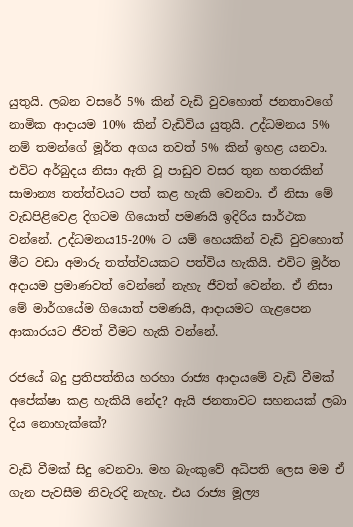යුතුයි. ලබන වසරේ 5% කින් වැඩි වුවහොත් ජනතාවගේ නාමික ආදායම 10% කින් වැඩිවිය යුතුයි. උද්ධමනය 5% නම් තමන්ගේ මූර්ත අගය තවත් 5% කින් ඉහළ යනවා. එවිට අර්බුදය නිසා ඇති වූ පාඩුව වසර තුන හතරකින් සාමාන්‍ය තත්ත්වයට පත් කළ හැකි වෙනවා. ඒ නිසා මේ වැඩපිළිවෙළ දිගටම ගියොත් පමණයි ඉදිරිය සාර්ථක වන්නේ. උද්ධමනය15-20% ට යම් හෙයකින් වැඩි වුවහොත් මීට වඩා අමාරු තත්ත්වයකට පත්විය හැකියි. එවිට මූර්ත අදායම ප්‍රමාණවත් වෙන්නේ නැහැ ජීවත් වෙන්න. ඒ නිසා මේ මාර්ගයේම ගියොත් පමණයි, ආදායමට ගැළපෙන ආකාරයට ජීවත් වීමට හැකි වන්නේ.

රජයේ බදු ප්‍රතිපත්තිය හරහා රාජ්‍ය ආදායමේ වැඩි වීමක් අපේක්ෂා කළ හැකියි නේද? ඇයි ජනතාවට සහනයක් ලබා දිය නොහැක්කේ?

වැඩි වීමක් සිදු වෙනවා. මහ බැංකුවේ අධිපති ලෙස මම ඒ ගැන පැවසීම නිවැරදි නැහැ. එය රාජ්‍ය මූල්‍ය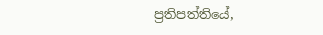ප්‍රතිපත්තියේ,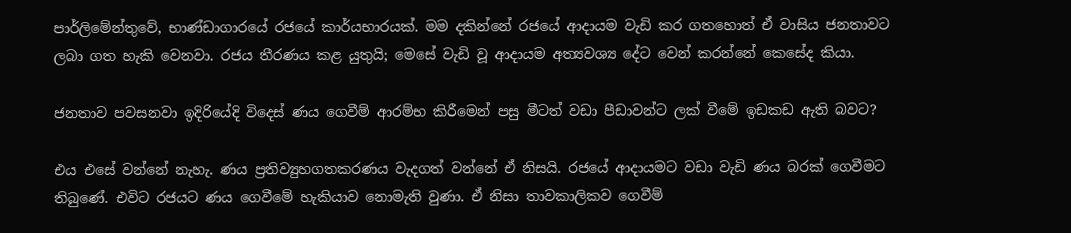පාර්ලිමේන්තුවේ, භාණ්ඩාගාරයේ රජයේ කාර්යභාරයක්. මම දකින්නේ රජයේ ආදායම වැඩි කර ගතහොත් ඒ වාසිය ජනතාවට ලබා ගත හැකි වෙනවා. රජය තීරණය කළ යුතුයි; මෙසේ වැඩි වූ ආදායම අත්‍යවශ්‍ය දේට වෙන් කරන්නේ කෙසේද කියා.

ජනතාව පවසනවා ඉදිරියේදි විදෙස් ණය ගෙවීම් ආරම්භ කිරීමෙන් පසු මීටත් වඩා පීඩාවන්ට ලක් වීමේ ඉඩකඩ ඇති බවට?

එය එසේ වන්නේ නැහැ. ණය ප්‍රතිව්‍යුහගතකරණය වැදගත් වන්නේ ඒ නිසයි. රජයේ ආදායමට වඩා වැඩි ණය බරක් ගෙවීමට තිබුණේ. එවිට රජයට ණය ගෙවීමේ හැකියාව නොමැති වුණා. ඒ නිසා තාවකාලිකව ගෙවීම්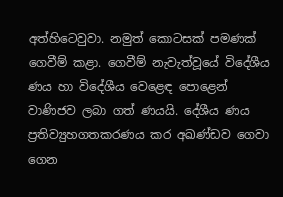අත්හිටෙවුවා. නමුත් කොටසක් පමණක් ගෙවීම් කළා. ගෙවීම් නැවැත්වූයේ විදේශීය ණය හා විදේශීය වෙළෙඳ පොළෙන් වාණිජව ලබා ගත් ණයයි. දේශීය ණය ප්‍රතිව්‍යුහගතකරණය කර අඛණ්ඩව ගෙවා ගෙන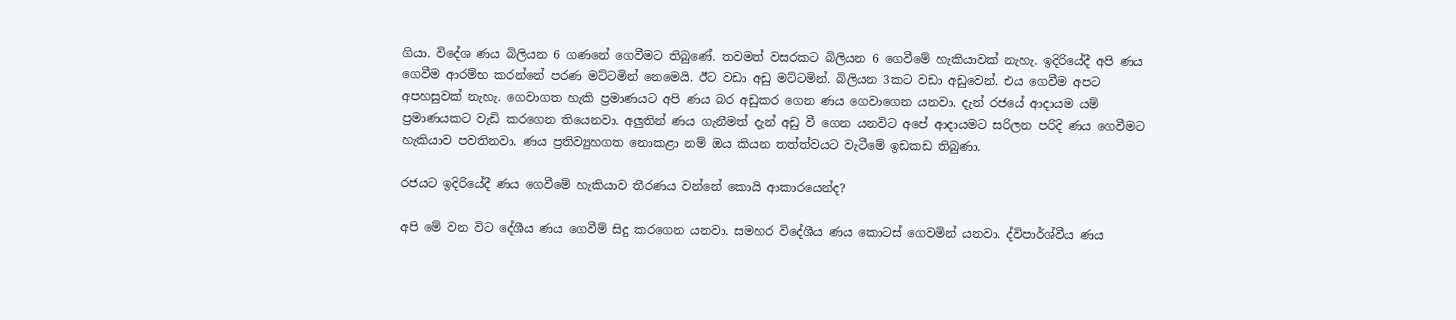ගියා. විදේශ ණය බිලියන 6 ගණනේ ගෙවීමට තිබුණේ. තවමත් වසරකට බිලියන 6 ගෙවීමේ හැකියාවක් නැහැ. ඉදිරියේදී අපි ණය ගෙවීම ආරම්භ කරන්නේ පරණ මට්ටමින් නෙමෙයි. ඊට වඩා අඩු මට්ටමින්. බිලියන 3කට වඩා අඩුවෙන්. එය ගෙවීම අපට අපහසුවක් නැහැ. ගෙවාගත හැකි ප්‍රමාණයට අපි ණය බර අඩුකර ගෙන ණය ගෙවාගෙන යනවා. දැන් රජයේ ආදායම යම් ප්‍රමාණයකට වැඩි කරගෙන තියෙනවා. අලුතින් ණය ගැනීමත් දැන් අඩු වී ගෙන යනවිට අපේ ආදායමට සරිලන පරිදි ණය ගෙවීමට හැකියාව පවතිනවා. ණය ප්‍රතිව්‍යුහගත නොකළා නම් ඔය කියන තත්ත්වයට වැටීමේ ඉඩකඩ තිබුණා.

රජයට ඉදිරියේදී ණය ගෙවීමේ හැකියාව තීරණය වන්නේ කොයි ආකාරයෙන්ද?

අපි මේ වන විට දේශීය ණය ගෙවීම් සිදු කරගෙන යනවා. සමහර විදේශීය ණය කොටස් ගෙවමින් යනවා. ද්විපාර්ශ්වීය ණය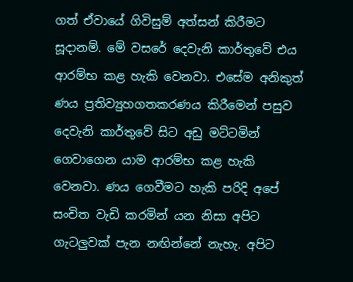ගත් ඒවායේ ගිවිසුම් අත්සන් කිරීමට සූදානම්. මේ වසරේ දෙවැනි කාර්තුවේ එය ආරම්භ කළ හැකි වෙනවා. එසේම අනිකුත් ණය ප්‍රතිව්‍යුහගතකරණය කිරීමෙන් පසුව දෙවැනි කාර්තුවේ සිට අඩු මට්ටමින් ගෙවාගෙන යාම ආරම්භ කළ හැකි වෙනවා. ණය ගෙවීමට හැකි පරිදි අපේ සංචිත වැඩි කරමින් යන නිසා අපිට ගැටලුවක් පැන නඟින්නේ නැහැ. අපිට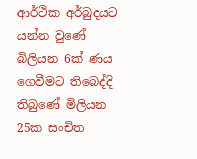ආර්ථික අර්බුදයට යන්න වුණේ බිලියන 6ක් ණය ගෙවීමට තිබෙද්දි තිබුණේ මිලියන 25ක සංචිත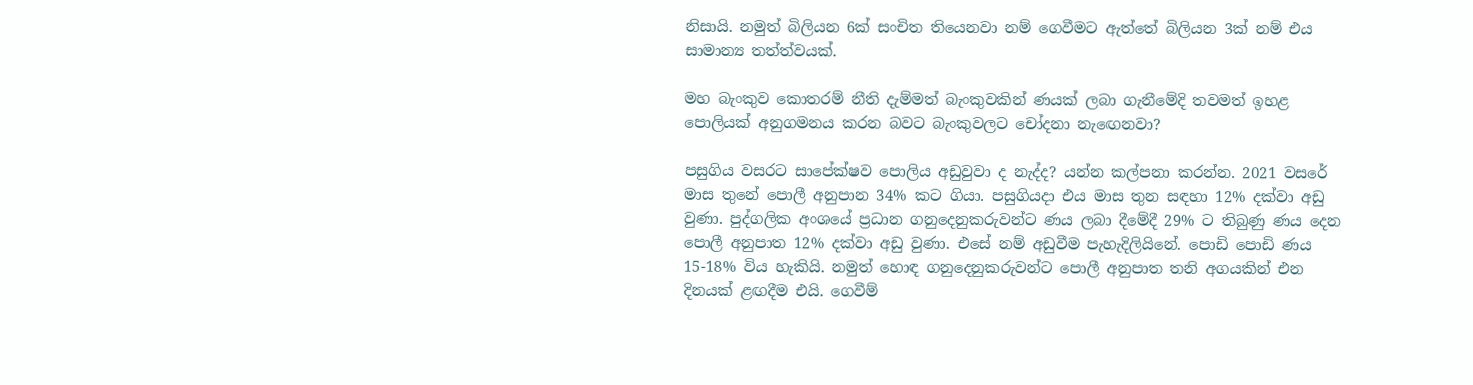නිසායි. නමුත් බිලියන 6ක් සංචිත තියෙනවා නම් ගෙවීමට ඇත්තේ බිලියන 3ක් නම් එය සාමාන්‍ය තත්ත්වයක්.

මහ බැංකුව කොතරම් නීති දැම්මත් බැංකුවකින් ණයක් ලබා ගැනීමේදි තවමත් ඉහළ පොලියක් අනුගමනය කරන බවට බැංකුවලට චෝදනා නැඟෙනවා?

පසුගිය වසරට සාපේක්ෂව පොලිය අඩුවුවා ද නැද්ද? යන්න කල්පනා කරන්න. 2021 වසරේ මාස තුනේ පොලී අනුපාන 34% කට ගියා. පසුගියදා එය මාස තුන සඳහා 12% දක්වා අඩු වුණා. පුද්ගලික අංශයේ ප්‍රධාන ගනුදෙනුකරුවන්ට ණය ලබා දීමේදී 29% ට තිබුණු ණය දෙන පොලී අනුපාත 12% දක්වා අඩු වුණා. එසේ නම් අඩුවීම පැහැදිලියිනේ. පොඩි පොඩි ණය 15-18% විය හැකියි. නමුත් හොඳ ගනුදෙනුකරුවන්ට පොලී අනුපාත තනි අගයකින් එන දිනයක් ළඟදීම එයි. ගෙ‍වීම්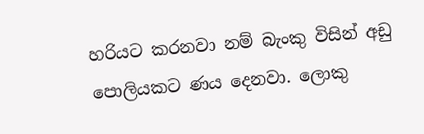හරියට කරනවා නම් බැංකු විසින් අඩු පොලියකට ණය දෙනවා. ලොකු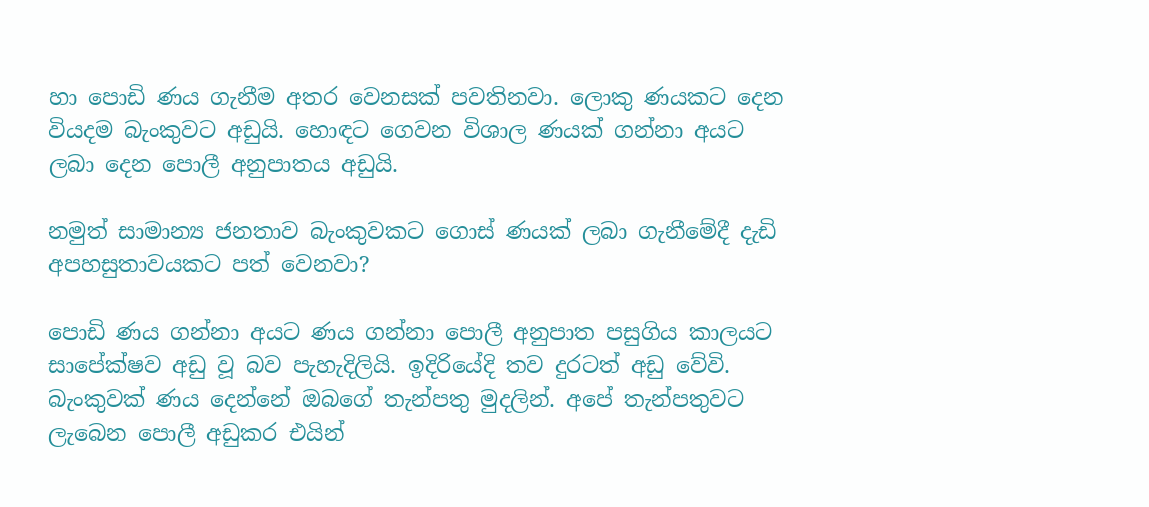හා පොඩි ණය ගැනීම අතර වෙනසක් පවතිනවා. ලොකු ණයකට දෙන වියදම බැංකුවට අඩුයි. හොඳට ගෙවන විශාල ණයක් ගන්නා අයට ලබා දෙන පොලී අනුපාතය අඩුයි.

නමුත් සාමාන්‍ය ජනතාව බැංකුවකට ගොස් ණයක් ලබා ගැනීමේදී දැඩි අපහසුතාවයකට පත් වෙනවා?

පොඩි ණය ගන්නා අයට ණය ගන්නා පොලී අනුපාත පසුගිය කාලයට සාපේක්ෂව අඩු වූ බව පැහැදිලියි. ඉදිරියේදි තව දුරටත් අඩු වේවි. බැංකුවක් ණය දෙන්නේ ඔබගේ තැන්පතු මුදලින්. අපේ තැන්පතුවට ලැබෙන පොලී අඩුකර එයින්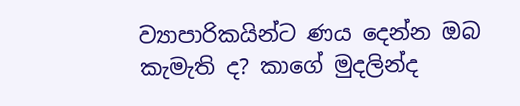ව්‍යාපාරිකයින්ට ණය දෙන්න ඔබ කැමැති ද? කාගේ මුදලින්ද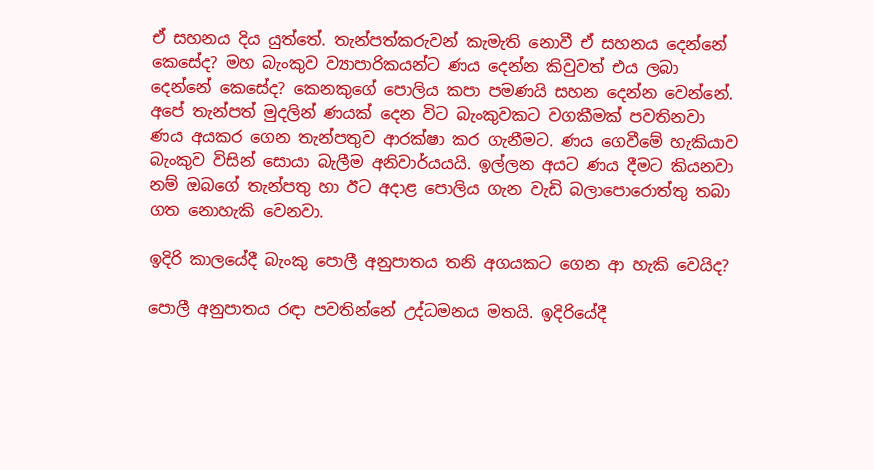ඒ සහනය දිය යුත්තේ. තැන්පත්කරුවන් කැමැති නොවී ඒ සහනය දෙන්නේ කෙසේද? මහ බැංකුව ව්‍යාපාරිකයන්ට ණය දෙන්න කිවුවත් එය ලබා දෙන්නේ කෙසේද? කෙනකුගේ පොලිය කපා පමණයි සහන දෙන්න වෙන්නේ. අපේ තැන්පත් මුදලින් ණයක් දෙන විට බැංකුවකට වගකීමක් පවතිනවා ණය අයකර ගෙන තැන්පතුව ආරක්ෂා කර ගැනීමට. ණය ගෙවීමේ හැකියාව බැංකුව විසින් සොයා බැලීම අනිවාර්යයයි. ඉල්ලන අයට ණය දීමට කියනවා නම් ඔබගේ තැන්පතු හා ඊට අදාළ පොලිය ගැන වැඩි බලාපොරොත්තු තබා ගත නොහැකි වෙනවා.

ඉදිරි කාලයේදී බැංකු පොලී අනුපාතය තනි අගයකට ගෙන ආ හැකි වෙයිද?

පොලී අනුපාතය රඳා පවතින්නේ උද්ධමනය මතයි. ඉදිරියේදී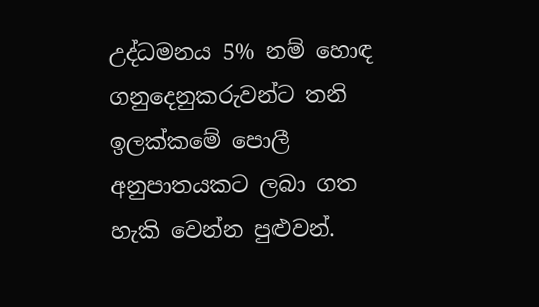උද්ධමනය 5% නම් හොඳ ගනුදෙනුකරුවන්ට තනි ඉලක්කමේ පොලී අනුපාතයකට ලබා ගත හැකි වෙන්න පුළුවන්.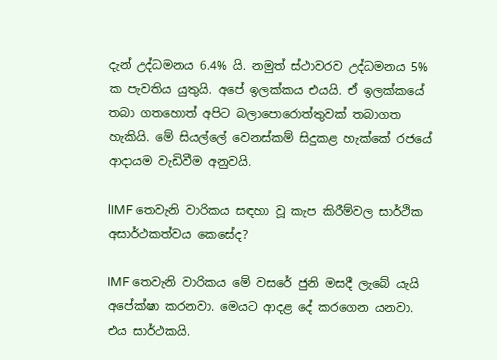දැන් උද්ධමනය 6.4% යි. නමුත් ස්ථාවරව උද්ධමනය 5% ක පැවතිය යුතුයි. අපේ ඉලක්කය එයයි. ඒ ඉලක්කයේ තබා ගතහොත් අපිට බලාපොරොත්තුවක් තබාගත හැකියි. මේ සියල්ලේ වෙනස්කම් සිදුකළ හැක්කේ රජයේ ආදායම වැඩිවීම අනුවයි.

lIMF තෙවැනි වාරිකය සඳහා වූ කැප කිරීම්වල සාර්ථික අසාර්ථකත්වය කෙසේද?

IMF තෙවැනි වාරිකය මේ වසරේ ජුනි මසදී ලැබේ යැයි අපේක්ෂා කරනවා. මෙයට ආදළ දේ කරගෙන යනවා. එය සාර්ථකයි.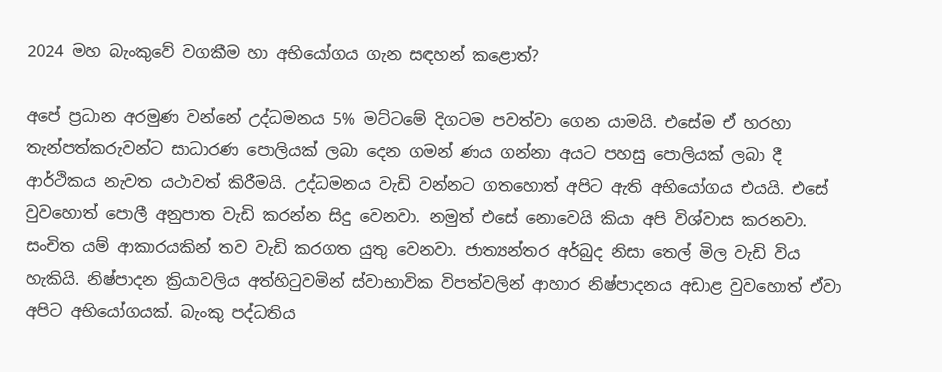2024 මහ බැංකුවේ වගකීම හා අභියෝගය ගැන සඳහන් කළොත්?

අපේ ප්‍රධාන අරමුණ වන්නේ උද්ධමනය 5% මට්ටමේ දිගටම පවත්වා ගෙන යාමයි. එසේම ඒ හරහා තැන්පත්කරුවන්ට සාධාරණ පොලියක් ලබා දෙන ගමන් ණය ගන්නා අයට පහසු පොලියක් ලබා දී ආර්ථිකය නැවත යථාවත් කිරීමයි. උද්ධමනය වැඩි වන්නට ගතහොත් අපිට ඇති අභියෝගය එයයි. එසේ වුවහොත් පොලී අනුපාත වැඩි කරන්න සිදු වෙනවා. නමුත් එසේ නොවෙයි කියා අපි විශ්වාස කරනවා. සංචිත යම් ආකාරයකින් තව වැඩි කරගත යුතු වෙනවා. ජාත්‍යන්තර අර්බුද නිසා තෙල් මිල වැඩි විය හැකියි. නිෂ්පාදන ක්‍රියාවලිය අත්හිටුවමින් ස්වාභාවික විපත්වලින් ආහාර නිෂ්පාදනය අඩාළ වුවහොත් ඒවා අපිට අභියෝගයක්. බැංකු පද්ධතිය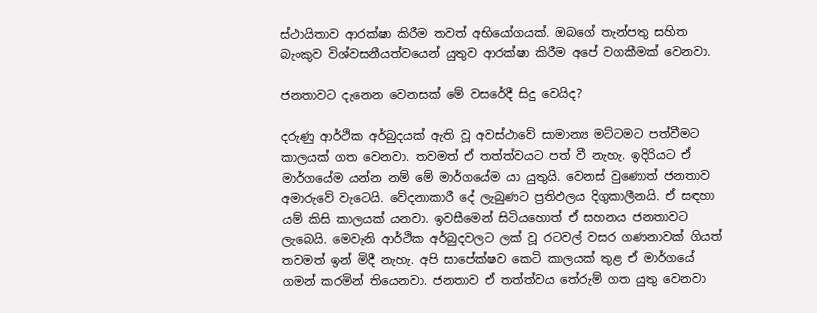ස්ථායිතාව ආරක්ෂා කිරීම තවත් අභියෝගයක්. ඔබගේ තැන්පතු සහිත බැංකුව විශ්වසනීයත්වයෙන් යුතුව ආරක්ෂා කිරීම අපේ වගකීමක් වෙනවා.

ජනතාවට දැනෙන වෙනසක් මේ වසරේදී සිදු වෙයිද?

දරුණු ආර්ථික අර්බුදයක් ඇති වූ අවස්ථාවේ සාමාන්‍ය මට්ටමට පත්වීමට කාලයක් ගත වෙනවා. තවමත් ඒ තත්ත්වයට පත් වී නැහැ. ඉදිරියට ඒ මාර්ගයේම යන්න නම් මේ මාර්ගයේම යා යුතුයි. වෙනස් වුණොත් ජනතාව අමාරුවේ වැටෙයි. වේදනාකාරී දේ ලැබුණට ප්‍රතිඵලය දිගුකාලීනයි. ඒ සඳහා යම් කිසි කාලයක් යනවා. ඉවසීමෙන් සිටියහොත් ඒ සහනය ජනතාවට ලැබෙයි. මෙවැනි ආර්ථික අර්බුදවලට ලක් වූ රටවල් වසර ගණනාවක් ගියත් තවමත් ඉන් මිදී නැහැ. අපි සාපේක්ෂව කෙටි කාලයක් තුළ ඒ මාර්ගයේ ගමන් කරමින් තියෙනවා. ජනතාව ඒ තත්ත්වය තේරුම් ගත යුතු වෙනවා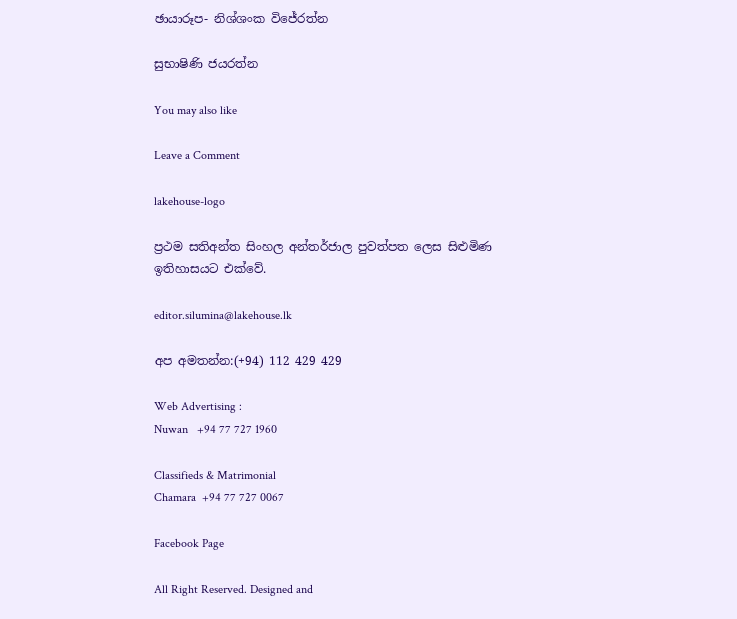ඡායාරූප- නිශ්ශංක විජේරත්න

සුභාෂිණි ජයරත්න

You may also like

Leave a Comment

lakehouse-logo

ප්‍රථම සතිඅන්ත සිංහල අන්තර්ජාල පුවත්පත ලෙස සිළුමිණ ඉතිහාසයට එක්වේ.

editor.silumina@lakehouse.lk

අප අමතන්න:(+94) 112 429 429

Web Advertising :
Nuwan   +94 77 727 1960

Classifieds & Matrimonial
Chamara  +94 77 727 0067

Facebook Page

All Right Reserved. Designed and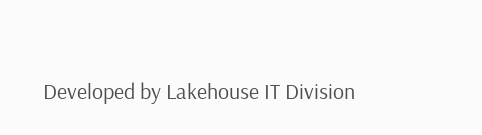Developed by Lakehouse IT Division